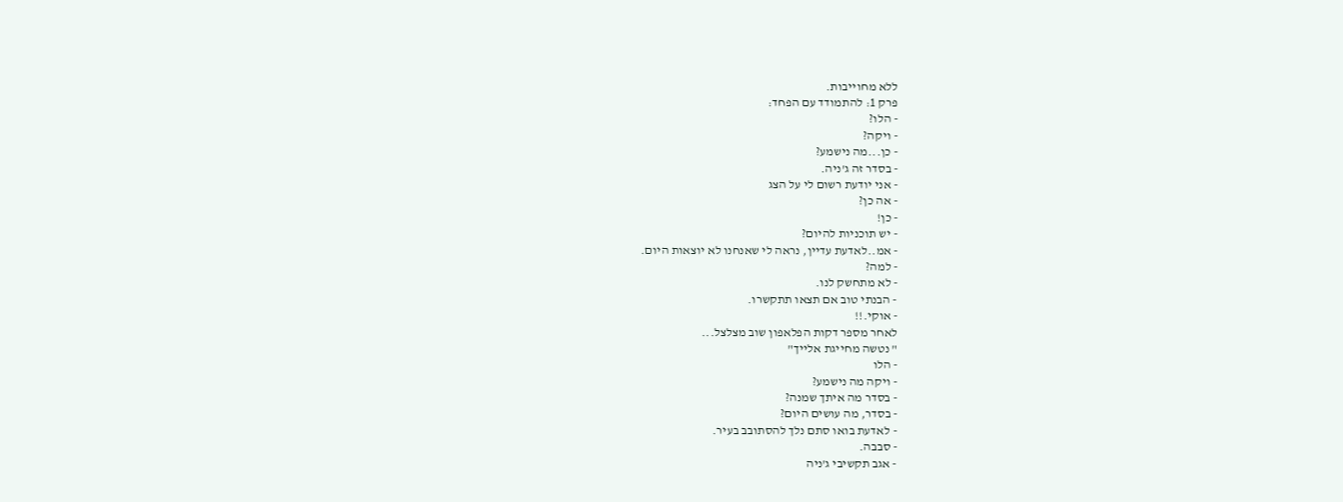ללא מחוייבות.
פרק 1: להתמודד עם הפחד:
- הלו?
- ויקה?
- כן...מה נישמע?
- בסדר זה ג'ניה.
- אני יודעת רשום לי על הצג
- אה כן?
- כן!
- יש תוכניות להיום?
- אמ..לאדעת עדיין, נראה לי שאנחנו לא יוצאות היום.
- למה?
- לא מתחשק לנו.
- הבנתי טוב אם תצאו תתקשרו.
- אוקי.!!
לאחר מספר דקות הפלאפון שוב מצלצל...
" נטשה מחייגת אלייך"
- הלו
- ויקה מה נישמע?
- בסדר מה איתך שמנה?
- בסדר, מה עושים היום?
- לאדעת בואו סתם נלך להסתובב בעיר.
- סבבה.
- אגב תקשיבי ג'ניה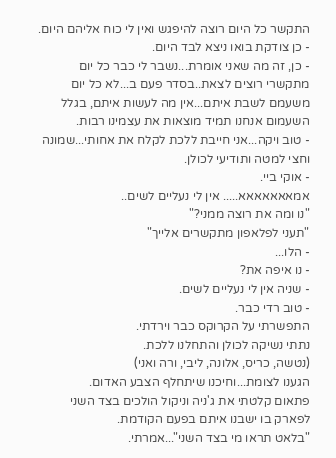התקשר כל היום רוצה להיפגש ואין לי כוח אליהם היום.
- כן צודקת בואו ניצא לבד היום.
- כן, זה מה שאני אומרת...נשבר לי כבר כל יום מתקשרי רוצים לצאת..בסדר פעם ב...לא כל יום משעמם לשבת איתם...אין מה לעשות איתם, בגלל השעמום אנחנו תמיד מוצאות את עצמינו רבות.
- טוב ויקה...אני חייבת ללכת לקלח את אחותי...שמונה וחצי למטה ותודיעי לכולן.
- אוקי ביי.
אמאאאאאאא..... אין לי נעליים לשים..
"נו ומה את רוצה ממני?"
"תעני לפלאפון מתקשרים אלייך"
- הלו...
- נו איפה את?
- שניה אין לי נעליים לשים.
- טוב רדי כבר.
התפשרתי על הקרוקס כבר וירדתי.
נתתי נשיקה לכולן והתחלנו ללכת.
(נטשה, כריס, אלונה, ליבי, ורה ואני)
הגענו לצומת...וחיכנו שיתחלף הצבע האדום.
פתאום קלטתי את ג'ניה וניקול הולכים בצד השני לפארק בו ישבנו איתם בפעם הקודמת.
"בלאט תראו מי בצד השני"...אמרתי.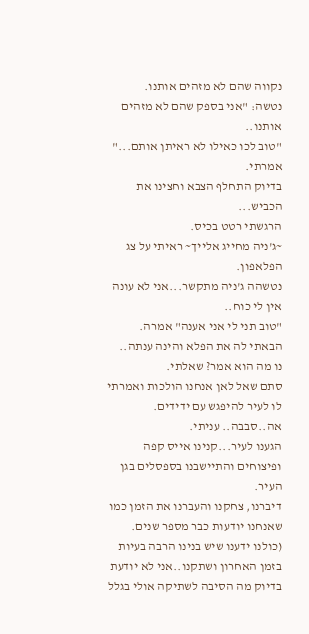נקווה שהם לא מזהים אותנו.
נטשה: "אני בספק שהם לא מזהים אותנו..
"טוב לכו כאילו לא ראיתן אותם..." אמרתי.
בדיוק התחלף הצבא וחצינו את הכביש...
הרגשתי רטט בכיס.
~ג'ניה מחייג אלייך~ ראיתי על צג הפלאפון.
נטשהה ג'ניה מתקשר...אני לא עונה אין לי כוח..
"טוב תני לי אני אענה" אמרה.
הבאתי לה את הפלא והינה ענתה..
נו מה הוא אמר? שאלתי.
סתם שאל לאן אנחנו הולכות ואמרתי לו לעיר להיפגש עם ידידים.
אה..סבבה.. עניתי.
הגענו לעיר...קנינו אייס קפה ופיצוחים והתיישבנו בספסלים בגן העיר.
דיברנו, צחקנו והעברנו את הזמן כמו שאנחנו יודעות כבר מספר שנים.
(כולנו ידענו שיש בנינו הרבה בעיות בזמן האחרון ושתקנו..אני לא יודעת בדיוק מה הסיבה לשתיקה אולי בגלל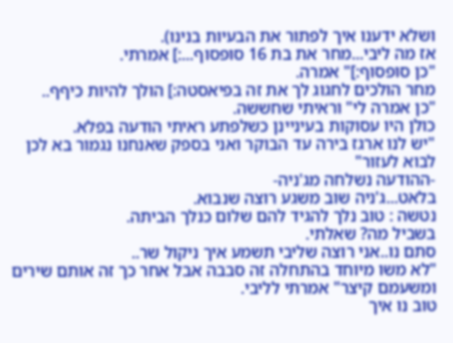ושלא ידענו איך לפתור את הבעיות בנינו).
אז מה ליבי...מחר את בת 16 סופסוף...:] אמרתי.
"כן סופסוף:]" אמרה.
מחר הולכים לחגוג לך את זה בפיאסטה:] הולך להיות כיףף..
"כן אמרה לי" וראיתי שחששה.
כולן היו עסוקות בעיניינן כשלפתע ראיתי הודעה בפלא.
"יש לנו ארגז בירה עד הבוקר ואני בספק שאנחנו נגמור בא לכן לבוא לעזור"
-ההודעה נשלחה מג'ניה-
בלאט...ג'ניה שוב משגע רוצה שנבוא.
נטשה : טוב נלך להגיד להם שלום כנלך הביתה.
בשביל מה? שאלתי.
סתם נו..אני רוצה שליבי תשמע איך ניקול שר..
"לא משו מיוחד בהתחלה זה סבבה אבל אחר כך זה אותם שירים ומשעמם קיצר" אמרתי לליבי.
טוב נו איך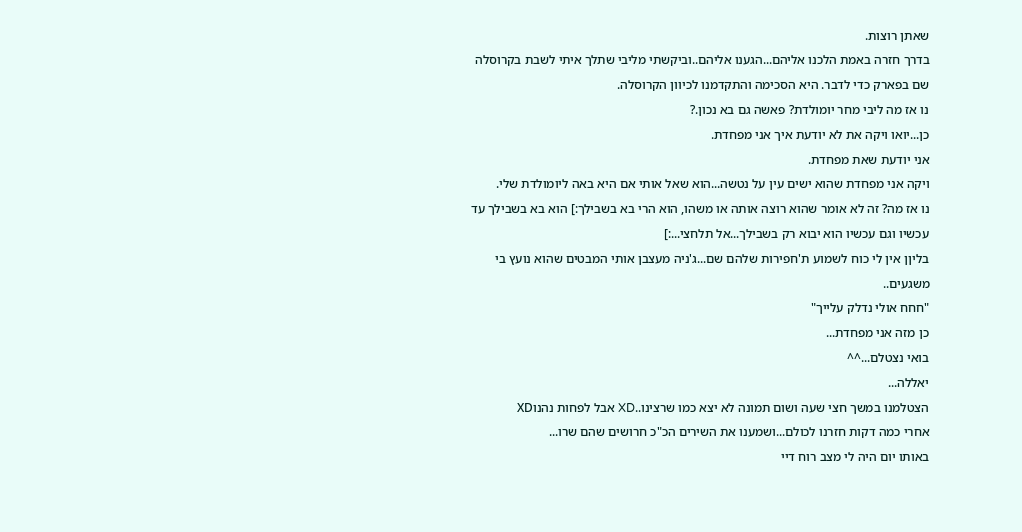שאתן רוצות.
בדרך חזרה באמת הלכנו אליהם...הגענו אליהם..וביקשתי מליבי שתלך איתי לשבת בקרוסלה שם בפארק כדי לדבר. היא הסכימה והתקדמנו לכיוון הקרוסלה.
נו אז מה ליבי מחר יומולדת? פאשה גם בא נכון.?
כן...יואו ויקה את לא יודעת איך אני מפחדת.
אני יודעת שאת מפחדת.
ויקה אני מפחדת שהוא ישים עין על נטשה...הוא שאל אותי אם היא באה ליומולדת שלי.
נו אז מה? זה לא אומר שהוא רוצה אותה או משהו, הוא הרי בא בשבילך:] הוא בא בשבילך עד עכשיו וגם עכשיו הוא יבוא רק בשבילך...אל תלחצי...:]
בליןן אין לי כוח לשמוע ת'חפירות שלהם שם...ג'ניה מעצבן אותי המבטים שהוא נועץ בי משגעים..
"חחח אולי נדלק עלייך"
כן מזה אני מפחדת...
בואי נצטלם...^^
יאללה...
הצטלמנו במשך חצי שעה ושום תמונה לא יצא כמו שרצינו..XD אבל לפחות נהנוXD
אחרי כמה דקות חזרנו לכולם...ושמענו את השירים הכ"כ חרושים שהם שרו...
באותו יום היה לי מצב רוח דיי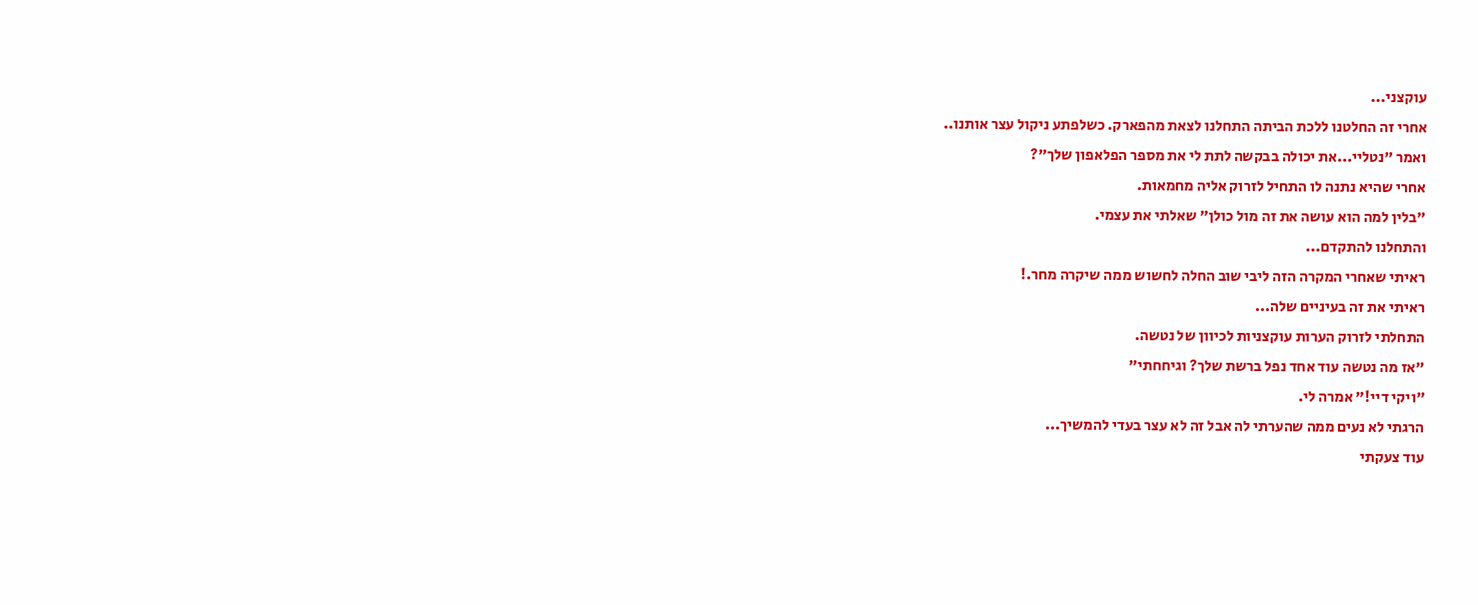עוקצני...
אחרי זה החלטנו ללכת הביתה התחלנו לצאת מהפארק. כשלפתע ניקול עצר אותנו..
ואמר "נטליי...את יכולה בבקשה לתת לי את מספר הפלאפון שלך"?
אחרי שהיא נתנה לו התחיל לזרוק אליה מחמאות.
"בלין למה הוא עושה את זה מול כולן" שאלתי את עצמי.
והתחלנו להתקדם...
ראיתי שאחרי המקרה הזה ליבי שוב החלה לחשוש ממה שיקרה מחר.!
ראיתי את זה בעיניים שלה...
התחלתי לזרוק הערות עוקצניות לכיוון של נטשה.
"אז מה נטשה עוד אחד נפל ברשת שלך? וגיחחתי"
"ויקי דיי!" אמרה לי.
הרגתי לא נעים ממה שהערתי לה אבל זה לא עצר בעדי להמשיך...
עוד צעקתי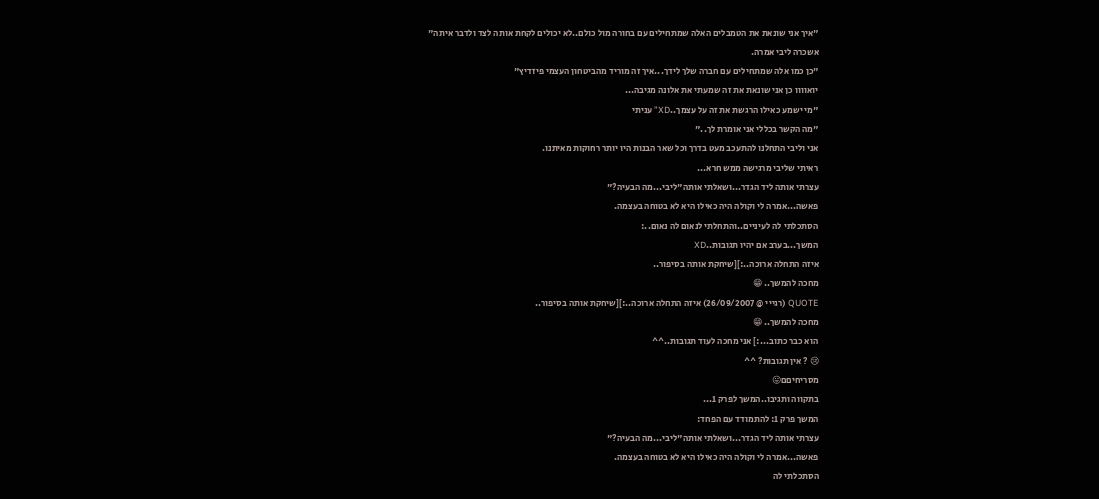"איך אני שונאת את הטמבלים האלה שמתחילים עם בחורה מול כולם..לא יכולים לקחת אותה לצד ולדבר איתה"
אשכרה ליבי אמרה.
"כן כמו אלה שמתחילים עם חברה שלך לידך...איך זה מוריד מהביטחון העצמי פיזדיץ"
יואוווו כן אני שונאת את זה שמעתי את אלונה מגיבה...
"מי ישמע כאילו הרגשת את זה על עצמך..XD” עניתי
"מה הקשר בכללי אני אומרת לך.."
אני וליבי התחלנו להתעכב מעט בדרך וכל שאר הבנות היו יותר רחוקות מאיתנו.
ראיתי שליבי מרגישה ממש חרא...
עצרתי אותה ליד הגדר...ושאלתי אותה"ליבי...מה הבעיה?"
פאשה...אמרה לי וקולה היה כאילו היא לא בטוחה בעצמה.
הסתכלתי לה לעיניים..והתחלתי לנאום לה נאום..:
המשך...בערב אם יהיו תגובות..XD
איזה התחלה ארוכה..:][שיחקת אותה בסיפור..
מחכה להמשך.. 😁
QUOTE (רגייי @ 26/09/2007) איזה התחלה ארוכה..:][שיחקת אותה בסיפור..
מחכה להמשך.. 😁
הוא כבר כתוב...:] אני מחכה לעוד תגובות..^^
😢 ? אין תגובות? ^^
מסריחיםם😛
בתקווה ותגיבו..המשך לפרק 1...
המשך פרק 1: להתמודד עם הפחד:
עצרתי אותה ליד הגדר...ושאלתי אותה"ליבי...מה הבעיה?"
פאשה...אמרה לי וקולה היה כאילו היא לא בטוחה בעצמה.
הסתכלתי לה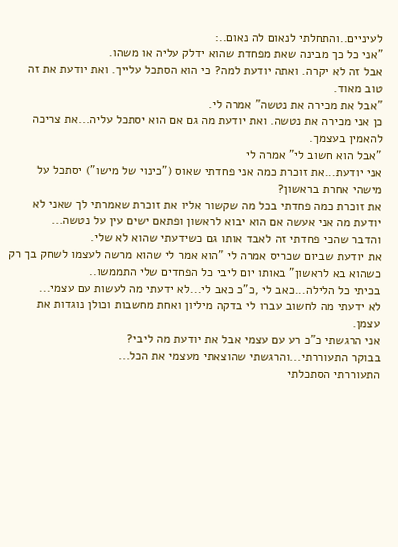לעיניים..והתחלתי לנאום לה נאום..:
"אני כל כך מבינה שאת מפחדת שהוא ידלק עליה או משהו.
אבל זה לא יקרה. ואתה יודעת למה? כי הוא הסתכל עלייך. ואת יודעת את זה טוב מאוד.
"אבל את מכירה את נטשה" אמרה לי.
כן אני מכירה את נטשה. ואת יודעת מה גם אם הוא יסתכל עליה...את צריכה להאמין בעצמך.
"אבל הוא חשוב לי" אמרה לי
אני יודעת...את זוכרת כמה אני פחדתי שאוס ("כינוי של מישו") יסתכל על מישהי אחרת בראשון?
את זוכרת כמה פחדתי בכל מה שקשור אליו את זוכרת שאמרתי לך שאני לא יודעת מה אני אעשה אם הוא יבוא לראשון ופתאם ישים עין על נטשה...
והדבר שהכי פחדתי זה לאבד אותו גם כשידעתי שהוא לא שלי.
את יודעת שביום שכריס אמרה לי "הוא אמר לי שהוא מרשה לעצמו לשחק בך רק כשהוא בא לראשון" באותו יום ליבי כל הפחדים שלי התממשו..
בכיתי כל הלילה...כאב לי ,כ"כ כאב לי...לא ידעתי מה לעשות עם עצמי...
לא ידעתי מה לחשוב עברו לי בדקה מיליון ואחת מחשבות וכולן נוגדות את עצמן.
אני הרגשתי כ"כ רע עם עצמי אבל את יודעת מה ליבי?
בבוקר התעוררתי...והרגשתי שהוצאתי מעצמי את הכל...
התעוררתי הסתכלתי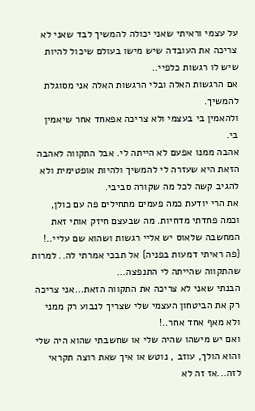על עצמי וראיתי שאני יכולה להמשיך לבד שאני לא צריכה את העובדה שיש מישו בעולם שיכול להיות שיש לו רגשות כלפיי..
אם הרגשות האלה ובלי הרגשות האלה אני מסוגלת להמשיך.
ולהאמין בי בעצמי ולא צריכה אפאחד אחר שיאמין בי.
אהבה ממנו אפעם לא הייתה לי. אבל התקווה לאהבה הזאת היא שעזרה לי להמשיך ולהיות אופטימית ולא להגיב קשה לכל מה שקורה סביבי.
את הרי יודעת כמה פעמים מתחילים פה עם כולן, וכמה פחדתי מדחיות. מה שבעצם חיזק אותי זאת המחשבה שלאוס יש אליי רגשות ושהוא שם עליי..!
{פה ראיתי דמעות בפניה} אל תבכי אמרתי לה.. למרות שהתקווה שהייתה לי התנפצה...
הבנתי שאני לא צריכה את התקווה הזאת...אני צריכה רק את הביטחון העצמי שלי שצריך לנבוע רק ממני ולא מאף אחד אחר..!
ואם יש מישהו שהיה שלי או שחשבתי שהוא היה שלי והוא הולך, עוזב , נוטש או איך שאת רוצה תקראי לזה...אז זה לא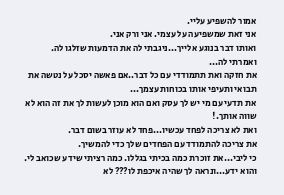אמור להשפיע עליי.
אני זאת שמשפיעה על עצמי. אני ורק אני.
ואותו דבר בנוגע אלייך...ניגבתי לה את הדמעות שזלגו לה.
ואמרתי לה...
את חזקה ואת תתמודדי עם כל דבר..אם פאשה יסכל על נטשה את תבואי ותעיפי אותו בכוחות עצמך...
את תדעי עם מי יש לך עסק ואם הוא מוכן לעשות לך את זה הוא לא שווה אותך.!
ואת לא צריכה לפחד עכשיו...פחד לא עוזר בשום דבר.
את צריכה להתמודד עם הפחדים שלך כדי להמשיך.
כי ליבי...את זוכרת כמה בכיתי בגללו. כמה רציתי שידע שכואב לי.
והוא ידע...ונראה לך שהיה איכפת לו??? לא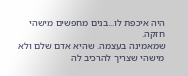היה איכפת לו...בנים מחפשים מישהי חזקה.
שמאמינה בעצמה. שהיא אדם שלם ולא מישהי שצריך להרכיב לה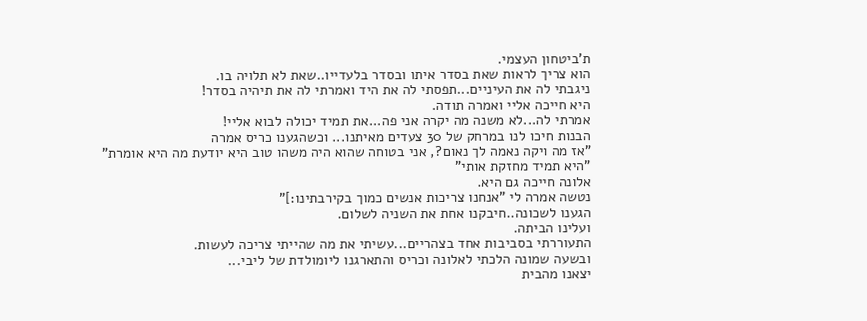ת'ביטחון העצמי.
הוא צריך לראות שאת בסדר איתו ובסדר בלעדייו..שאת לא תלויה בו.
ניגבתי לה את העיניים...תפסתי לה את היד ואמרתי לה את תיהיה בסדר!
היא חייכה אליי ואמרה תודה.
אמרתי לה...לא משנה מה יקרה אני פה...את תמיד יכולה לבוא אליי!
הבנות חיכו לנו במרחק של 30 צעדים מאיתנו... וכשהגענו כריס אמרה
"אז מה ויקה נאמה לך נאום?, אני בטוחה שהוא היה משהו טוב היא יודעת מה היא אומרת"
"היא תמיד מחזקת אותי"
אלונה חייכה גם היא.
נטשה אמרה לי "אנחנו צריכות אנשים כמוך בקירבתינו:]"
הגענו לשכונה..חיבקנו אחת את השניה לשלום.
ועלינו הביתה.
התעוררתי בסביבות אחד בצהריים...עשיתי את מה שהייתי צריכה לעשות.
ובשעה שמונה הלכתי לאלונה וכריס והתארגנו ליומולדת של ליבי...
יצאנו מהבית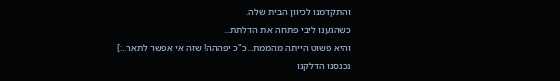והתקדמנו לכיוון הבית שלה.
כשהגענו ליבי פתחה את הדלתת...
והיא פשוט הייתה מהממת...כ"כ יפההה! שזה אי אפשר לתאר..:]
נכנסנו הדלקנו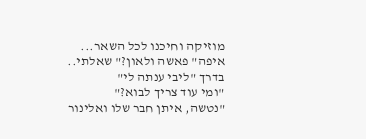מוזיקה וחיכנו לכל השאר...
איפה" פאשה ולאון?" שאלתי..
בדרך "ליבי ענתה לי"
"ומי עוד צריך לבוא?"
"נטשה, איתן חבר שלו ואלינור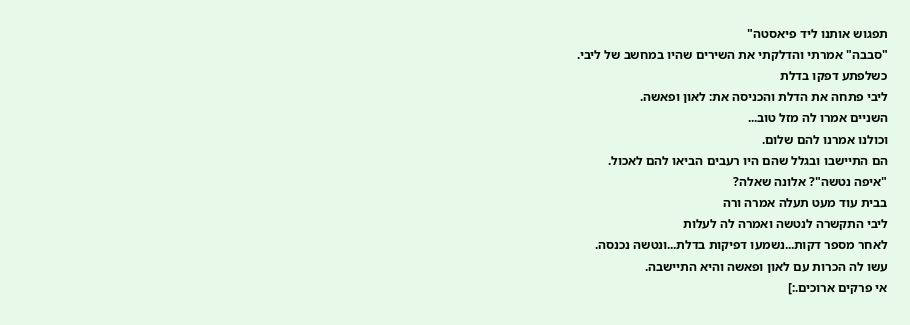תפגוש אותנו ליד פיאסטה"
"סבבה" אמרתי והדלקתי את השירים שהיו במחשב של ליבי.
כשלפתע דפקו בדלת
ליבי פתחה את הדלת והכניסה את: לאון ופאשה.
השניים אמרו לה מזל טוב...
וכולנו אמרנו להם שלום.
הם התיישבו ובגלל שהם היו רעבים הביאו להם לאכול.
"איפה נטשה"? אלונה שאלה?
בבית עוד מעט תעלה אמרה ורה
ליבי התקשרה לנטשה ואמרה לה לעלות
לאחר מספר דקות...נשמעו דפיקות בדלת...ונטשה נכנסה.
עשו לה הכרות עם לאון ופאשה והיא התיישבה.
אי פרקים ארוכים.:]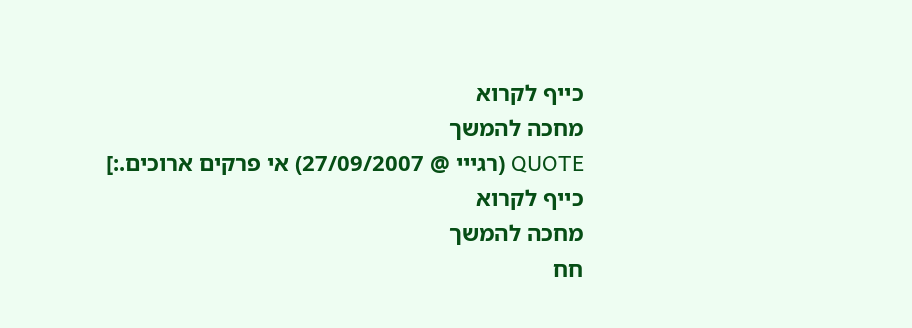כייף לקרוא
מחכה להמשך
QUOTE (רגייי @ 27/09/2007) אי פרקים ארוכים.:]
כייף לקרוא
מחכה להמשך
חח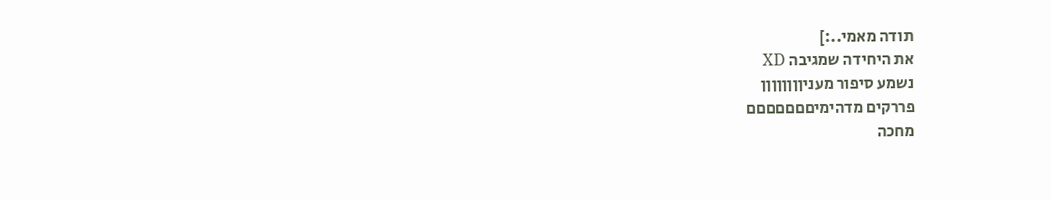תודה מאמי..:]
את היחידה שמגיבה XD
נשמע סיפור מעניןןןןןןןן
פררקים מדהימיםםםםםםם
מחכה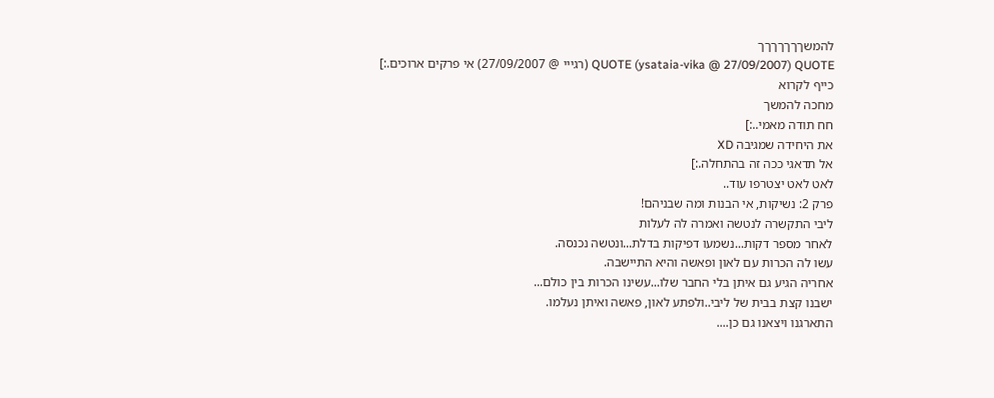להמשךךךךךךך
QUOTE (ysataia-vika @ 27/09/2007) QUOTE (רגייי @ 27/09/2007) אי פרקים ארוכים.:]
כייף לקרוא
מחכה להמשך
חח תודה מאמי..:]
את היחידה שמגיבה XD
אל תדאגי ככה זה בהתחלה.:]
לאט לאט יצטרפו עוד..
פרק 2: נשיקות, אי הבנות ומה שבניהם!
ליבי התקשרה לנטשה ואמרה לה לעלות
לאחר מספר דקות...נשמעו דפיקות בדלת...ונטשה נכנסה.
עשו לה הכרות עם לאון ופאשה והיא התיישבה.
אחריה הגיע גם איתן בלי החבר שלו...עשינו הכרות בין כולם...
ישבנו קצת בבית של ליבי..ולפתע לאון, פאשה ואיתן נעלמו.
התארגנו ויצאנו גם כן....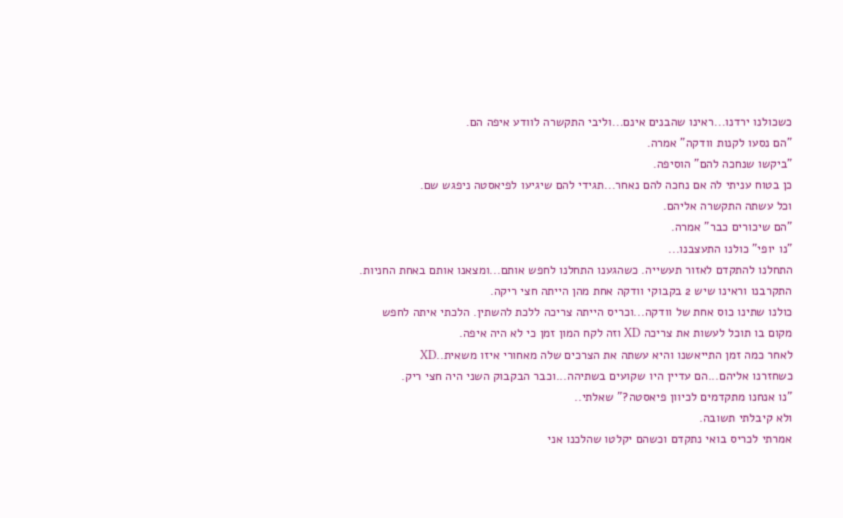כשכולנו ירדנו...ראינו שהבנים אינם...וליבי התקשרה לוודע איפה הם.
"הם נסעו לקנות וודקה" אמרה.
"ביקשו שנחכה להם" הוסיפה.
כן בטוח עניתי לה אם נחכה להם נאחר...תגידי להם שיגיעו לפיאסטה ניפגש שם.
וכל עשתה התקשרה אליהם.
"הם שיכורים כבר" אמרה.
"נו יופי" כולנו התעצבנו...
התחלנו להתקדם לאזור תעשייה. כשהגענו התחלנו לחפש אותם...ומצאנו אותם באחת החניות.
התקרבנו וראינו שיש 2 בקבוקי וודקה אחת מהן הייתה חצי ריקה.
כולנו שתינו כוס אחת של וודקה...וכריס הייתה צריכה ללכת להשתין. הלכתי איתה לחפש מקום בו תוכל לעשות את צריכה XD וזה לקח המון זמן כי לא היה איפה.
לאחר כמה זמן התייאשנו והיא עשתה את הצרכים שלה מאחורי איזו משאית..XD
כשחזרנו אליהם...הם עדיין היו שקועים בשתיהה...וכבר הבקבוק השני היה חצי ריק.
"נו אנחנו מתקדמים לכיוון פיאסטה?" שאלתי..
ולא קיבלתי תשובה.
אמרתי לכריס בואי נתקדם וכשהם יקלטו שהלכנו אני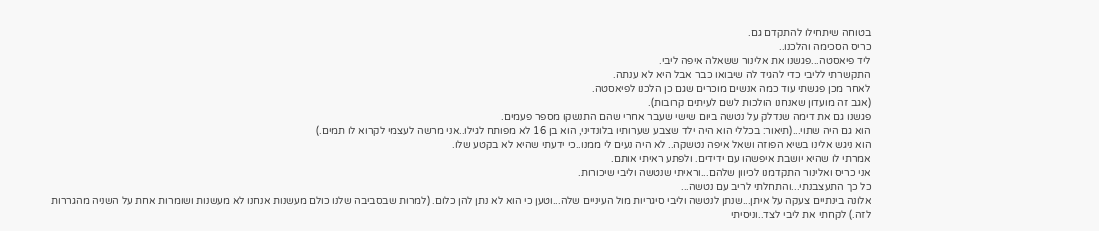בטוחה שיתחילו להתקדם גם.
כריס הסכימה והלכנו..
ליד פיאסטה...פגשנו את אלינור ששאלה איפה ליבי.
התקשרתי לליבי כדי להגיד לה שיבואו כבר אבל היא לא ענתה.
לאחר מכן פגשתי עוד כמה אנשים מוכרים שגם כן הלכנו לפיאסטה.
(אגב זה מועדון שאנחנו הולכות לשם לעיתים קרובות).
פגשנו גם את דימה שנדלק על נטשה ביום שישי שעבר אחרי שהם התנשקו מספר פעמים.
הוא גם היה שתוי...(תיאור: בכללי הוא היה ילד שצבע שערותיו בלונדיני, הוא בן 16 לא מפותח לגילו..אני מרשה לעצמי לקרוא לו תמים.)
הוא ניגש אלינו בשיא הפוזה ושאל איפה נטשקה.. לא היה נעים לי ממנו..כי ידעתי שהיא לא בקטע שלו.
אמרתי לו שהיא יושבת איפשהו עם ידידים. ולפתע ראיתי אותם.
אני כריס ואלינור התקדמנו לכיוון שלהם...וראיתי שנטשה וליבי שיכורות.
כל כך התעצבנתי...והתחלתי לריב עם נטשה...
אלונה בינתיים צעקה על איתן...שנתן לנטשה וליבי סיגריות מול העיניים שלה...וטען כי הוא לא נתן להן כלום. (למרות שבסביבה שלנו כולם מעשנות אנחנו לא מעשנות ושומרות אחת על השניה מהגררות לזה.) לקחתי את ליבי לצד..וניסיתי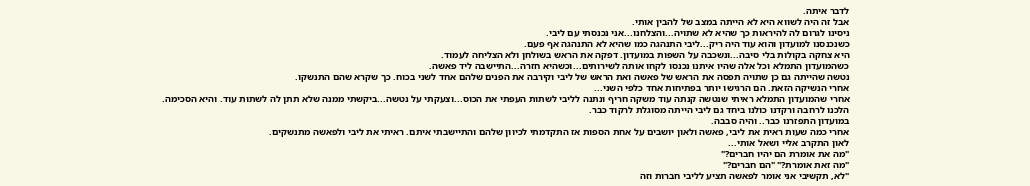לדבר איתה.
אבל זה היה לשווא היא לא הייתה במצב של להבין אותי.
ניסינו לגרום לה להיראות כך שהיא לא שתויה...והצלחנו...אני נכנסתי עם ליבי.
כשנכנסנו למועדון והוא עוד היה ריק...ליבי התנהגה כמו שהיא לא התנהגה אף פעם.
היא צחקה בקולות בלי סיבה...ונשכבה על השפות במועדון. דפקה את הראש בשולחן ולא הצליחה לעמוד.
כשהמועדון התמלא וכל אלה שהיו איתנו נכנסו לקחו אותה לשירותים...וכשהיא חזרה...התיישבה ליד פאשה.
נטשה שהייתה גם כן שתויה תפסה את הראש של פאשה ואת הראש של ליבי וקירבה את הפנים שלהם אחד לשני בכוח. כך שקרא שהם התנשקו.
אחרי הנשיקה הזאת. הם הרגישו יותר בפתיחות אחד כלפי השני...
אחרי שהמועדון התמלא ראיתי שנטשה קנתה עוד משקה חריף ונתנה לליבי לשתות העפתי את הכוס...וצעקתי על נטשה...ביקשתי ממנה שלא תתן לה לשתות עוד. והיא הסכימה.
הלכנו לרחבה ורקדנו כולנו ביחד גם ליבי הייתה מסוגלת לרקוד כבר.
במועדון התפזרנו כבר.. והיה סבבה.
אחרי כמה שעות ראית את ליבי, פאשה ולאון יושבים על אחת הספות אז התקדמתי לכיוון שלהם והתיישבתי איתם. ראיתי את ליבי ולפאשה מתנשקים.
לאון התקרב אליי ושאל אותי...
"מה את אומרת הם יהיו חברים?"
"מה זאת אומרת?" "הם חברים?"
"לא, תקשיבי אני אומר לפאשה תציע לליבי חברות וזה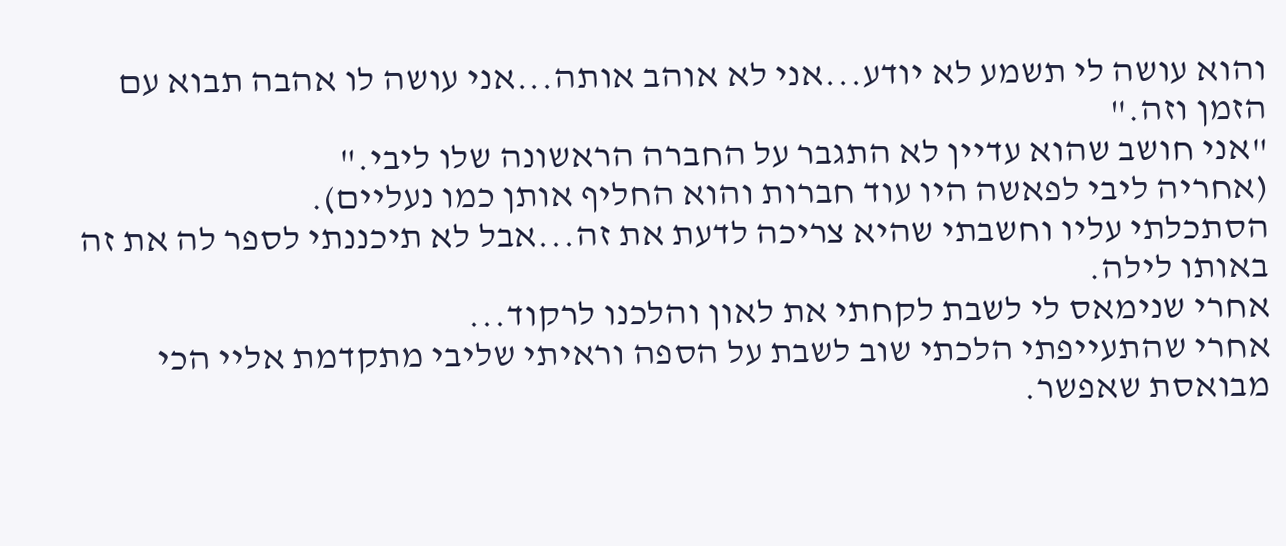והוא עושה לי תשמע לא יודע...אני לא אוהב אותה...אני עושה לו אהבה תבוא עם הזמן וזה."
"אני חושב שהוא עדיין לא התגבר על החברה הראשונה שלו ליבי."
(אחריה ליבי לפאשה היו עוד חברות והוא החליף אותן כמו נעליים).
הסתכלתי עליו וחשבתי שהיא צריכה לדעת את זה...אבל לא תיכננתי לספר לה את זה באותו לילה.
אחרי שנימאס לי לשבת לקחתי את לאון והלכנו לרקוד...
אחרי שהתעייפתי הלכתי שוב לשבת על הספה וראיתי שליבי מתקדמת אליי הכי מבואסת שאפשר.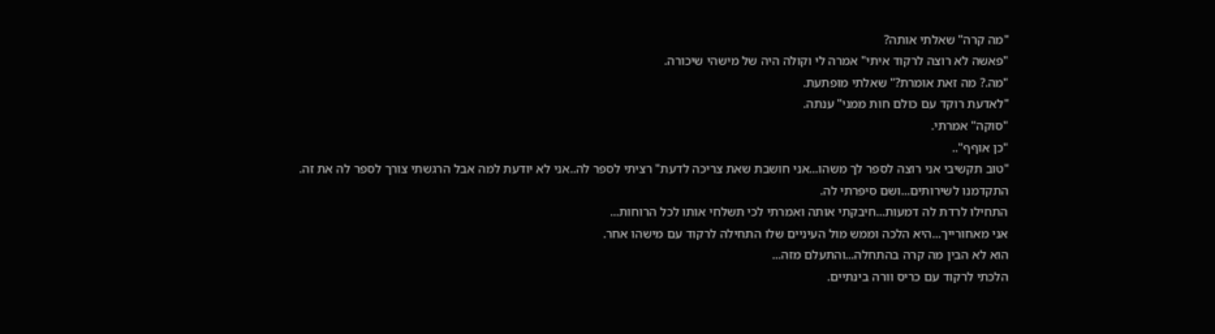"מה קרה" שאלתי אותה?
"פאשה לא רוצה לרקוד איתי" אמרה לי וקולה היה של מישהי שיכורה.
"מה.? מה זאת אומרת?" שאלתי מופתעת.
"לאדעת רוקד עם כולם חות ממני" ענתה.
"סוקה" אמרתי.
"כן אוףף"..
"טוב תקשיבי אני רוצה לספר לך משהו...אני חושבת שאת צריכה לדעת" רציתי לספר לה..אני לא יודעת למה אבל הרגשתי צורך לספר לה את זה.
התקדמנו לשירותים...ושם סיפרתי לה.
התחילו לרדת לה דמעות...חיבקתי אותה ואמרתי לכי תשלחי אותו לכל הרוחות...
אני מאחורייך...היא הלכה וממש מול העיניים שלו התחילה לרקוד עם מישהו אחר.
הוא לא הבין מה קרה בהתחלה...והתעלם מזה...
הלכתי לרקוד עם כריס וורה בינתיים.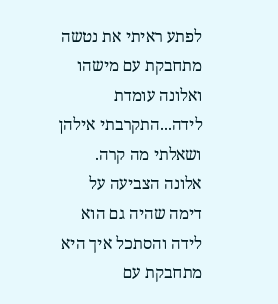לפתע ראיתי את נטשה מתחבקת עם מישהו ואלונה עומדת לידה...התקרבתי אילהן ושאלתי מה קרה.
אלונה הצביעה על דימה שהיה גם הוא לידה והסתכל איך היא מתחבקת עם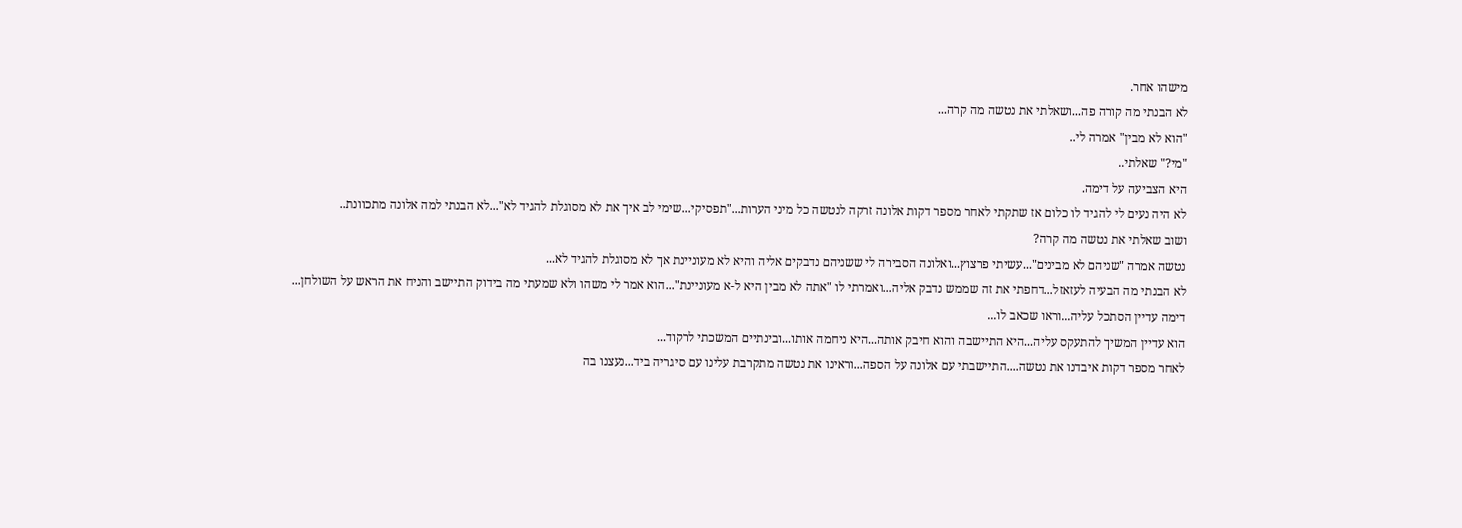מישהו אחר.
לא הבנתי מה קורה פה...ושאלתי את נטשה מה קרה...
"הוא לא מבין" אמרה לי..
"מי?" שאלתי..
היא הצביעה על דימה.
לא היה נעים לי להגיד לו כלום אז שתקתי לאחר מספר דקות אלונה זרקה לנטשה כל מיני הערות..."תפסיקי...שימי לב איך את לא מסוגלת להגיד לא"...לא הבנתי למה אלונה מתכוונת..
ושוב שאלתי את נטשה מה קרה?
נטשה אמרה "שניהם לא מבינים"...עשיתי פרצוץ...ואלונה הסבירה לי ששניהם נדבקים אליה והיא לא מעוניינת אך לא מסוגלת להגיד לא...
לא הבנתי מה הבעיה לעזאזל...דחפתי את זה שממש נדבק אליה...ואמרתי לו "אתה לא מבין היא ל-א מעוניינת"...הוא אמר לי משהו ולא שמעתי מה בידוק התיישב והניח את הראש על השולחן...
דימה עדיין הסתכל עליה...וראו שכאב לו...
הוא עדיין המשיך להתעקס עליה...היא התיישבה והוא חיבק אותה...היא ניחמה אותו...ובינתיים המשכתי לרקוד...
לאחר מספר דקות איבדנו את נטשה....התיישבתי עם אלונה על הספה...וראינו את נטשה מתקרבת עלינו עם סיגריה ביד...נעצנו בה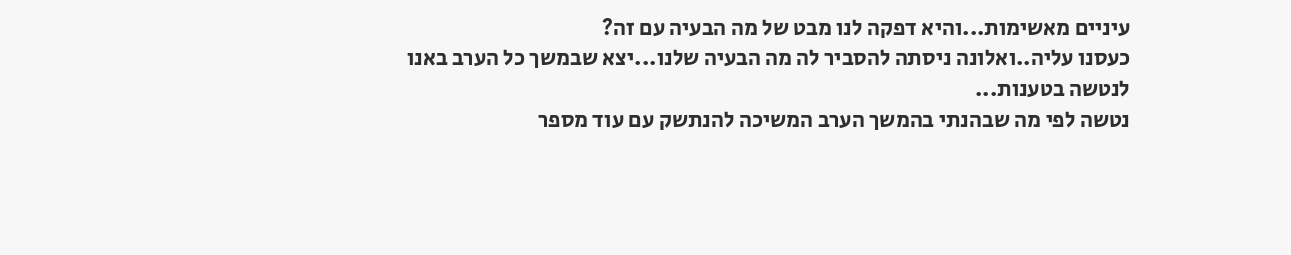עיניים מאשימות...והיא דפקה לנו מבט של מה הבעיה עם זה?
כעסנו עליה..ואלונה ניסתה להסביר לה מה הבעיה שלנו...יצא שבמשך כל הערב באנו לנטשה בטענות...
נטשה לפי מה שבהנתי בהמשך הערב המשיכה להנתשק עם עוד מספר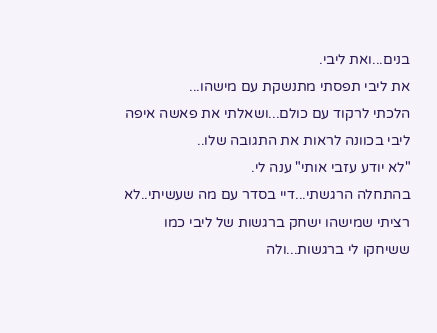בנים...ואת ליבי.
את ליבי תפסתי מתנשקת עם מישהו...
הלכתי לרקוד עם כולם...ושאלתי את פאשה איפה ליבי בכוונה לראות את התגובה שלו..
"לא יודע עזבי אותי" ענה לי.
בהתחלה הרגשתי...דיי בסדר עם מה שעשיתי..לא רציתי שמישהו ישחק ברגשות של ליבי כמו ששיחקו לי ברגשות...ולה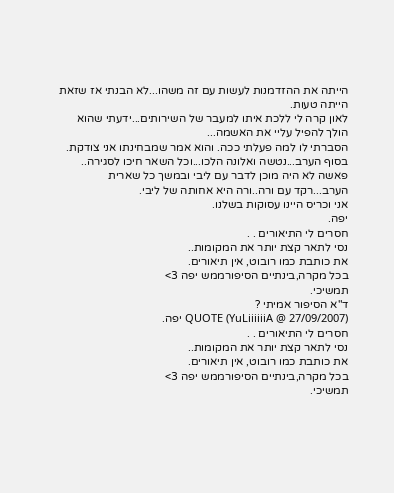הייתה את ההזדמנות לעשות עם זה משהו...לא הבנתי אז שזאת הייתה טעות.
לאון קרה לי ללכת איתו למעבר של השירותים...ידעתי שהוא הולך להפיל עליי את האשמה...
הסברתי לו למה פעלתי ככה. והוא אמר שמבחינתו אני צודקת.
בסוף הערב...נטשה ואלונה הלכו...וכל השאר חיכו לסגירה..
פאשה לא היה מוכן לדבר עם ליבי ובמשך כל שארית הערב...רקד עם ורה..ורה היא אחותה של ליבי.
אני וכריס היינו עסוקות בשלנו.
יפה.
חסרים לי התיאורים . .
נסי לתאר קצת יותר את המקומות..
את כותבת כמו רובוט, אין תיאורים.
בכל מקרה,בינתיים הסיפורממש יפה 3>
תמשיכי.
ד"א הסיפור אמיתי ?
QUOTE (YuLiiiiiiA @ 27/09/2007) יפה.
חסרים לי התיאורים . .
נסי לתאר קצת יותר את המקומות..
את כותבת כמו רובוט, אין תיאורים.
בכל מקרה,בינתיים הסיפורממש יפה 3>
תמשיכי.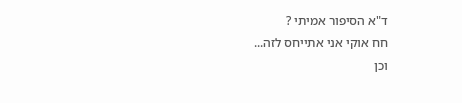ד"א הסיפור אמיתי ?
חח אוקי אני אתייחס לזה...
וכן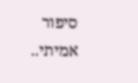סיפור אמיתי..